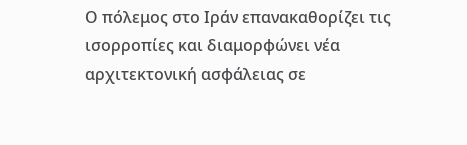Ο πόλεμος στο Ιράν επανακαθορίζει τις ισορροπίες και διαμορφώνει νέα αρχιτεκτονική ασφάλειας σε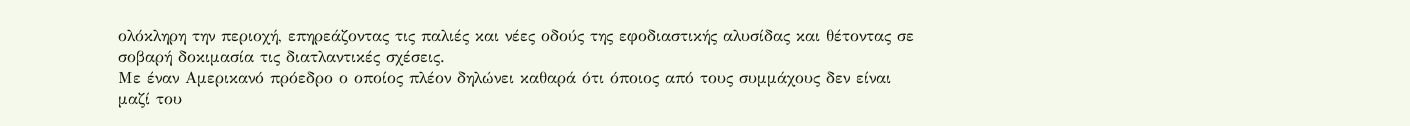ολόκληρη την περιοχή, επηρεάζοντας τις παλιές και νέες οδούς της εφοδιαστικής αλυσίδας και θέτοντας σε σοβαρή δοκιμασία τις διατλαντικές σχέσεις.
Με έναν Αμερικανό πρόεδρο ο οποίος πλέον δηλώνει καθαρά ότι όποιος από τους συμμάχους δεν είναι μαζί του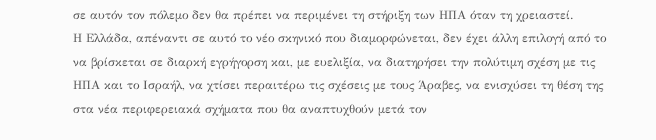σε αυτόν τον πόλεμο δεν θα πρέπει να περιμένει τη στήριξη των ΗΠΑ όταν τη χρειαστεί.
Η Ελλάδα, απέναντι σε αυτό το νέο σκηνικό που διαμορφώνεται, δεν έχει άλλη επιλογή από το να βρίσκεται σε διαρκή εγρήγορση και, με ευελιξία, να διατηρήσει την πολύτιμη σχέση με τις ΗΠΑ και το Ισραήλ, να χτίσει περαιτέρω τις σχέσεις με τους Άραβες, να ενισχύσει τη θέση της στα νέα περιφερειακά σχήματα που θα αναπτυχθούν μετά τον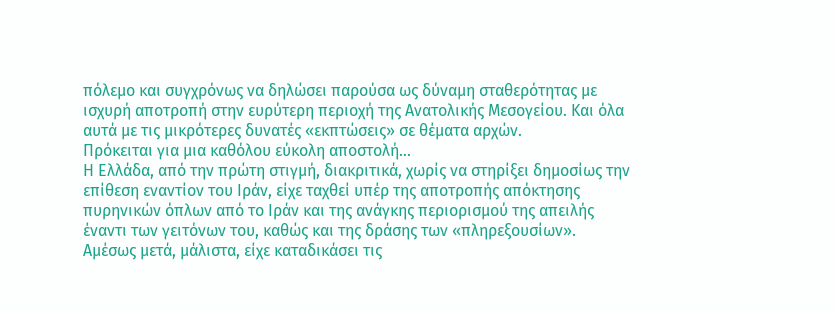πόλεμο και συγχρόνως να δηλώσει παρούσα ως δύναμη σταθερότητας με ισχυρή αποτροπή στην ευρύτερη περιοχή της Ανατολικής Μεσογείου. Και όλα αυτά με τις μικρότερες δυνατές «εκπτώσεις» σε θέματα αρχών.
Πρόκειται για μια καθόλου εύκολη αποστολή...
Η Ελλάδα, από την πρώτη στιγμή, διακριτικά, χωρίς να στηρίξει δημοσίως την επίθεση εναντίον του Ιράν, είχε ταχθεί υπέρ της αποτροπής απόκτησης πυρηνικών όπλων από το Ιράν και της ανάγκης περιορισμού της απειλής έναντι των γειτόνων του, καθώς και της δράσης των «πληρεξουσίων».
Αμέσως μετά, μάλιστα, είχε καταδικάσει τις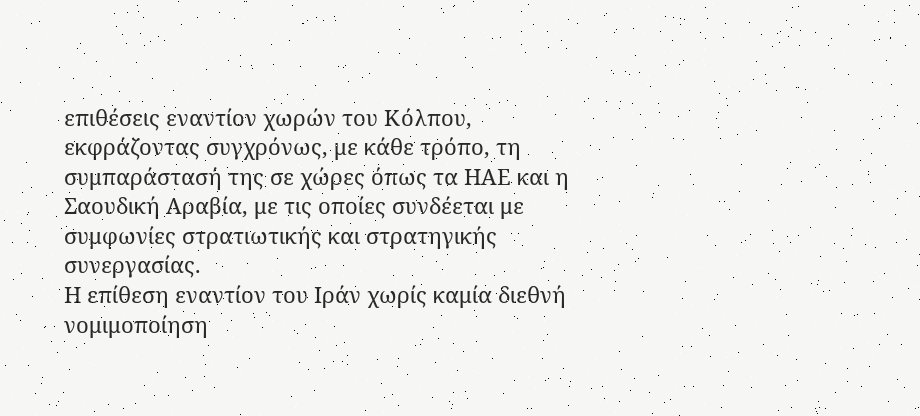επιθέσεις εναντίον χωρών του Κόλπου, εκφράζοντας συγχρόνως, με κάθε τρόπο, τη συμπαράστασή της σε χώρες όπως τα ΗΑΕ και η Σαουδική Αραβία, με τις οποίες συνδέεται με συμφωνίες στρατιωτικής και στρατηγικής συνεργασίας.
Η επίθεση εναντίον του Ιράν χωρίς καμία διεθνή νομιμοποίηση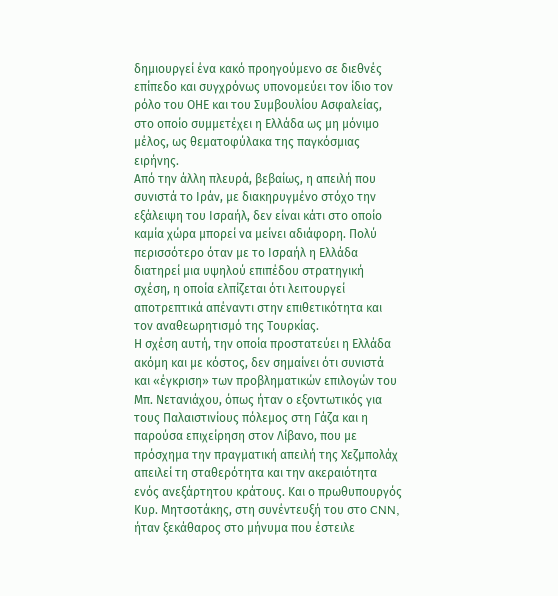δημιουργεί ένα κακό προηγούμενο σε διεθνές επίπεδο και συγχρόνως υπονομεύει τον ίδιο τον ρόλο του ΟΗΕ και του Συμβουλίου Ασφαλείας, στο οποίο συμμετέχει η Ελλάδα ως μη μόνιμο μέλος, ως θεματοφύλακα της παγκόσμιας ειρήνης.
Από την άλλη πλευρά, βεβαίως, η απειλή που συνιστά το Ιράν, με διακηρυγμένο στόχο την εξάλειψη του Ισραήλ, δεν είναι κάτι στο οποίο καμία χώρα μπορεί να μείνει αδιάφορη. Πολύ περισσότερο όταν με το Ισραήλ η Ελλάδα διατηρεί μια υψηλού επιπέδου στρατηγική σχέση, η οποία ελπίζεται ότι λειτουργεί αποτρεπτικά απέναντι στην επιθετικότητα και τον αναθεωρητισμό της Τουρκίας.
Η σχέση αυτή, την οποία προστατεύει η Ελλάδα ακόμη και με κόστος, δεν σημαίνει ότι συνιστά και «έγκριση» των προβληματικών επιλογών του Μπ. Νετανιάχου, όπως ήταν ο εξοντωτικός για τους Παλαιστινίους πόλεμος στη Γάζα και η παρούσα επιχείρηση στον Λίβανο, που με πρόσχημα την πραγματική απειλή της Χεζμπολάχ απειλεί τη σταθερότητα και την ακεραιότητα ενός ανεξάρτητου κράτους. Και ο πρωθυπουργός Κυρ. Μητσοτάκης, στη συνέντευξή του στο CNN, ήταν ξεκάθαρος στο μήνυμα που έστειλε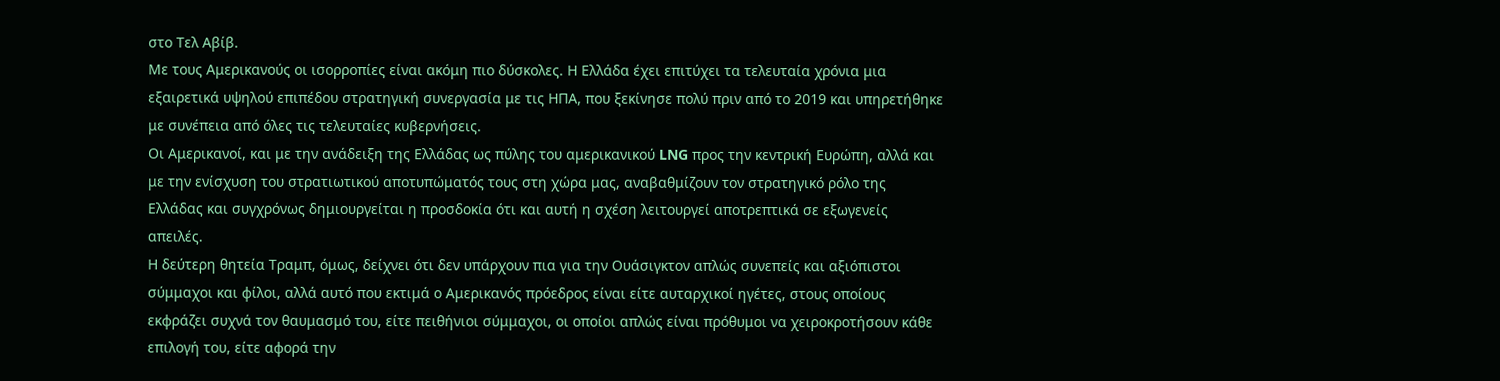στο Τελ Αβίβ.
Με τους Αμερικανούς οι ισορροπίες είναι ακόμη πιο δύσκολες. Η Ελλάδα έχει επιτύχει τα τελευταία χρόνια μια εξαιρετικά υψηλού επιπέδου στρατηγική συνεργασία με τις ΗΠΑ, που ξεκίνησε πολύ πριν από το 2019 και υπηρετήθηκε με συνέπεια από όλες τις τελευταίες κυβερνήσεις.
Οι Αμερικανοί, και με την ανάδειξη της Ελλάδας ως πύλης του αμερικανικού LNG προς την κεντρική Ευρώπη, αλλά και με την ενίσχυση του στρατιωτικού αποτυπώματός τους στη χώρα μας, αναβαθμίζουν τον στρατηγικό ρόλο της Ελλάδας και συγχρόνως δημιουργείται η προσδοκία ότι και αυτή η σχέση λειτουργεί αποτρεπτικά σε εξωγενείς απειλές.
Η δεύτερη θητεία Τραμπ, όμως, δείχνει ότι δεν υπάρχουν πια για την Ουάσιγκτον απλώς συνεπείς και αξιόπιστοι σύμμαχοι και φίλοι, αλλά αυτό που εκτιμά ο Αμερικανός πρόεδρος είναι είτε αυταρχικοί ηγέτες, στους οποίους εκφράζει συχνά τον θαυμασμό του, είτε πειθήνιοι σύμμαχοι, οι οποίοι απλώς είναι πρόθυμοι να χειροκροτήσουν κάθε επιλογή του, είτε αφορά την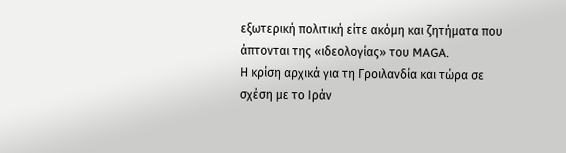εξωτερική πολιτική είτε ακόμη και ζητήματα που άπτονται της «ιδεολογίας» του MAGA.
Η κρίση αρχικά για τη Γροιλανδία και τώρα σε σχέση με το Ιράν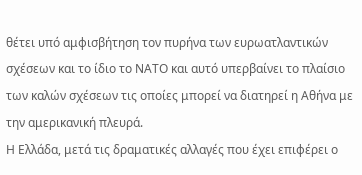θέτει υπό αμφισβήτηση τον πυρήνα των ευρωατλαντικών σχέσεων και το ίδιο το ΝΑΤΟ και αυτό υπερβαίνει το πλαίσιο των καλών σχέσεων τις οποίες μπορεί να διατηρεί η Αθήνα με την αμερικανική πλευρά.
Η Ελλάδα, μετά τις δραματικές αλλαγές που έχει επιφέρει ο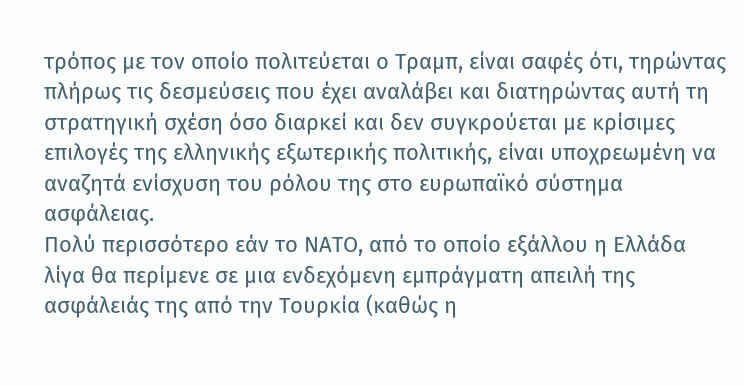τρόπος με τον οποίο πολιτεύεται ο Τραμπ, είναι σαφές ότι, τηρώντας πλήρως τις δεσμεύσεις που έχει αναλάβει και διατηρώντας αυτή τη στρατηγική σχέση όσο διαρκεί και δεν συγκρούεται με κρίσιμες επιλογές της ελληνικής εξωτερικής πολιτικής, είναι υποχρεωμένη να αναζητά ενίσχυση του ρόλου της στο ευρωπαϊκό σύστημα ασφάλειας.
Πολύ περισσότερο εάν το ΝΑΤΟ, από το οποίο εξάλλου η Ελλάδα λίγα θα περίμενε σε μια ενδεχόμενη εμπράγματη απειλή της ασφάλειάς της από την Τουρκία (καθώς η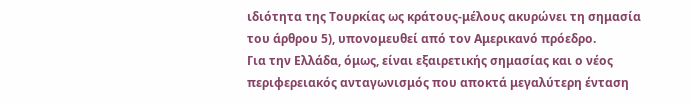ιδιότητα της Τουρκίας ως κράτους-μέλους ακυρώνει τη σημασία του άρθρου 5), υπονομευθεί από τον Αμερικανό πρόεδρο.
Για την Ελλάδα, όμως, είναι εξαιρετικής σημασίας και ο νέος περιφερειακός ανταγωνισμός που αποκτά μεγαλύτερη ένταση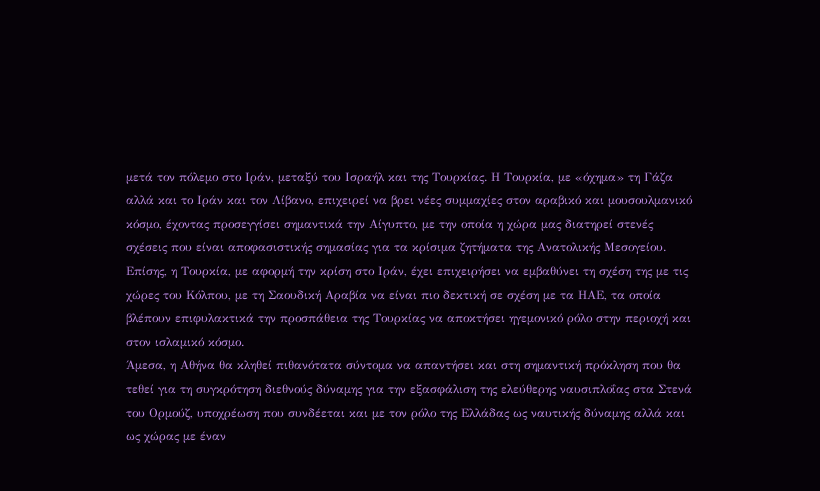μετά τον πόλεμο στο Ιράν, μεταξύ του Ισραήλ και της Τουρκίας. Η Τουρκία, με «όχημα» τη Γάζα αλλά και το Ιράν και τον Λίβανο, επιχειρεί να βρει νέες συμμαχίες στον αραβικό και μουσουλμανικό κόσμο, έχοντας προσεγγίσει σημαντικά την Αίγυπτο, με την οποία η χώρα μας διατηρεί στενές σχέσεις που είναι αποφασιστικής σημασίας για τα κρίσιμα ζητήματα της Ανατολικής Μεσογείου.
Επίσης, η Τουρκία, με αφορμή την κρίση στο Ιράν, έχει επιχειρήσει να εμβαθύνει τη σχέση της με τις χώρες του Κόλπου, με τη Σαουδική Αραβία να είναι πιο δεκτική σε σχέση με τα ΗΑΕ, τα οποία βλέπουν επιφυλακτικά την προσπάθεια της Τουρκίας να αποκτήσει ηγεμονικό ρόλο στην περιοχή και στον ισλαμικό κόσμο.
Άμεσα, η Αθήνα θα κληθεί πιθανότατα σύντομα να απαντήσει και στη σημαντική πρόκληση που θα τεθεί για τη συγκρότηση διεθνούς δύναμης για την εξασφάλιση της ελεύθερης ναυσιπλοΐας στα Στενά του Ορμούζ, υποχρέωση που συνδέεται και με τον ρόλο της Ελλάδας ως ναυτικής δύναμης αλλά και ως χώρας με έναν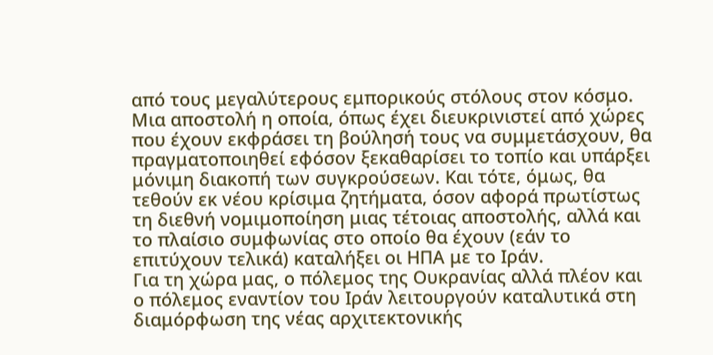από τους μεγαλύτερους εμπορικούς στόλους στον κόσμο.
Μια αποστολή η οποία, όπως έχει διευκρινιστεί από χώρες που έχουν εκφράσει τη βούλησή τους να συμμετάσχουν, θα πραγματοποιηθεί εφόσον ξεκαθαρίσει το τοπίο και υπάρξει μόνιμη διακοπή των συγκρούσεων. Και τότε, όμως, θα τεθούν εκ νέου κρίσιμα ζητήματα, όσον αφορά πρωτίστως τη διεθνή νομιμοποίηση μιας τέτοιας αποστολής, αλλά και το πλαίσιο συμφωνίας στο οποίο θα έχουν (εάν το επιτύχουν τελικά) καταλήξει οι ΗΠΑ με το Ιράν.
Για τη χώρα μας, ο πόλεμος της Ουκρανίας αλλά πλέον και ο πόλεμος εναντίον του Ιράν λειτουργούν καταλυτικά στη διαμόρφωση της νέας αρχιτεκτονικής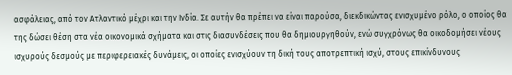ασφάλειας, από τον Ατλαντικό μέχρι και την Ινδία. Σε αυτήν θα πρέπει να είναι παρούσα, διεκδικώντας ενισχυμένο ρόλο, ο οποίος θα της δώσει θέση στα νέα οικονομικά σχήματα και στις διασυνδέσεις που θα δημιουργηθούν, ενώ συγχρόνως θα οικοδομήσει νέους ισχυρούς δεσμούς με περιφερειακές δυνάμεις, οι οποίες ενισχύουν τη δική τους αποτρεπτική ισχύ, στους επικίνδυνους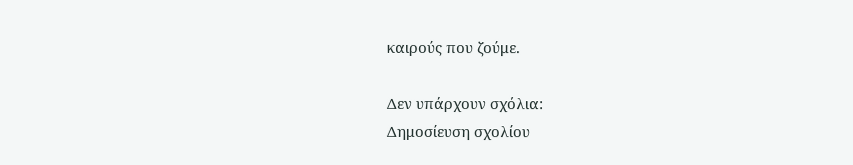καιρούς που ζούμε.

Δεν υπάρχουν σχόλια:
Δημοσίευση σχολίου